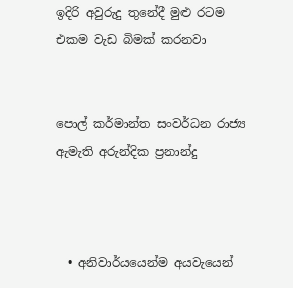ඉදිරි අවුරුදු තුනේදී මුළු රටම එකම වැඩ බිමක් කරනවා


පොල් කර්මාන්ත සංවර්ධන රාජ්‍ය ඇමැති අරුන්දික ප්‍රනාන්දු



  • අනිවාර්යයෙන්ම අයවැයෙන්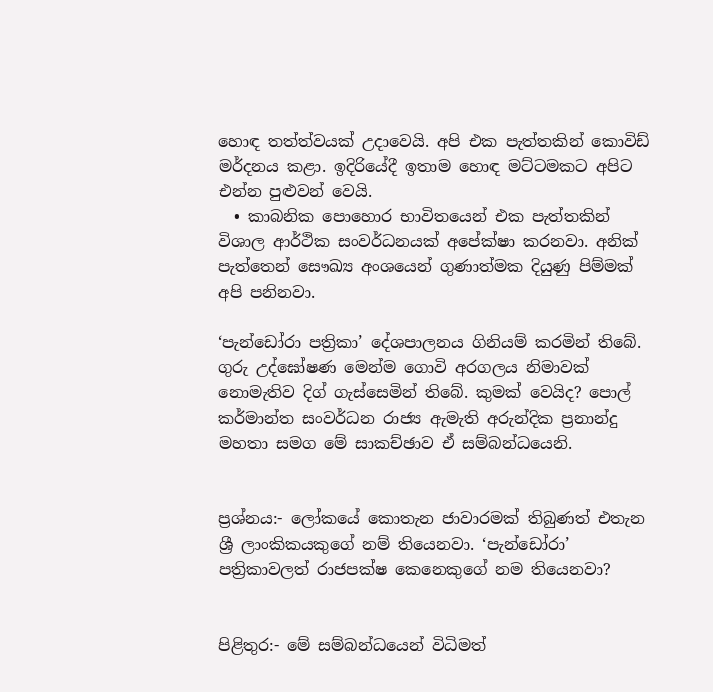හොඳ තත්ත්වයක් උද‌ාවෙයි. අපි එක පැත්තකින් කොවිඩ් මර්දනය කළා. ඉදිරියේදී ඉතාම හොඳ මට්ටමකට අපිට එන්න පුළුවන් වෙයි.
  • කාබනික පොහොර භාවිතයෙන් එක පැත්තකින් විශාල ආර්ථික සංවර්ධනයක් අපේක්ෂා කරනවා. අනික් පැත්තෙන් සෞඛ්‍ය අංශයෙන් ගුණාත්මක දියුණු පිම්මක් අපි පනිනවා.

‘පැන්ඩෝරා පත්‍රිකා’ දේශපාලනය ගිනියම් කරමින් තිබේ. ගුරු උද්ඝෝෂණ මෙන්ම ගොවි අරගලය නිමාවක් නොමැතිව දිග් ගැස්සෙමින් තිබේ. කුමක් වෙයිද? පොල් කර්මාන්ත සංවර්ධන රාජ්‍ය ඇමැති අරුන්දික ප්‍රනාන්දු මහතා සමග මේ සාකච්ඡාව ඒ සම්බන්ධයෙනි.


ප්‍රශ්නය:- ලෝකයේ කොතැන ජාවාරමක් තිබුණත් එතැන ශ්‍රී ලාංකිකයකුගේ නම් තියෙනවා. ‘පැන්ඩෝරා’ පත්‍රිකාවලත් රාජපක්ෂ කෙනෙකුගේ නම තියෙනවා?


පිළිතුර:- මේ සම්බන්ධයෙන් විධිමත්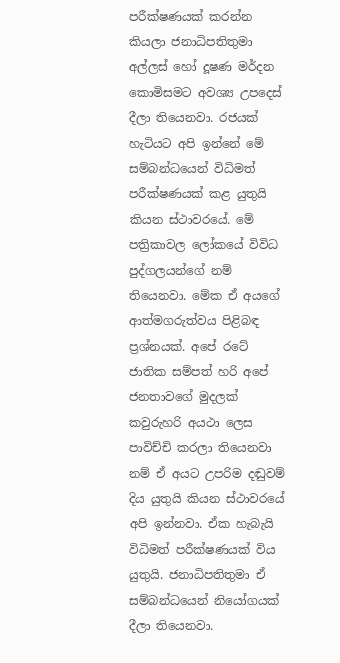පරීක්ෂණයක් කරන්න කියලා ජනාධිපතිතුමා අල්ලස් හෝ දූෂණ මර්දන කොමිසමට අවශ්‍ය උපදෙස් දීලා තියෙනවා. රජයක් හැටියට අපි ඉන්නේ මේ සම්බන්ධයෙන් විධිමත් පරීක්ෂණයක් කළ යුතුයි කියන ස්ථාවරයේ. මේ පත්‍රිකාවල ලෝකයේ විවිධ පුද්ගලයන්ගේ නම් තියෙනවා. මේක ඒ අයගේ ආත්මගරුත්වය පිළිබඳ ප්‍රශ්නයක්. අපේ රටේ ජාතික සම්පත් හරි අපේ ජනතාවගේ මුදලක් කවුරුහරි අයථා ලෙස පාවිච්චි කරලා තියෙනවා නම් ඒ අයට උපරිම දඬුවම් දිය යුතුයි කියන ස්ථාවරයේ අපි ඉන්නවා. ඒක හැබැයි විධිමත් පරීක්ෂණයක් විය යුතුයි. ජනාධිපතිතුමා ඒ සම්බන්ධයෙන් නියෝගයක් දීලා තියෙනවා.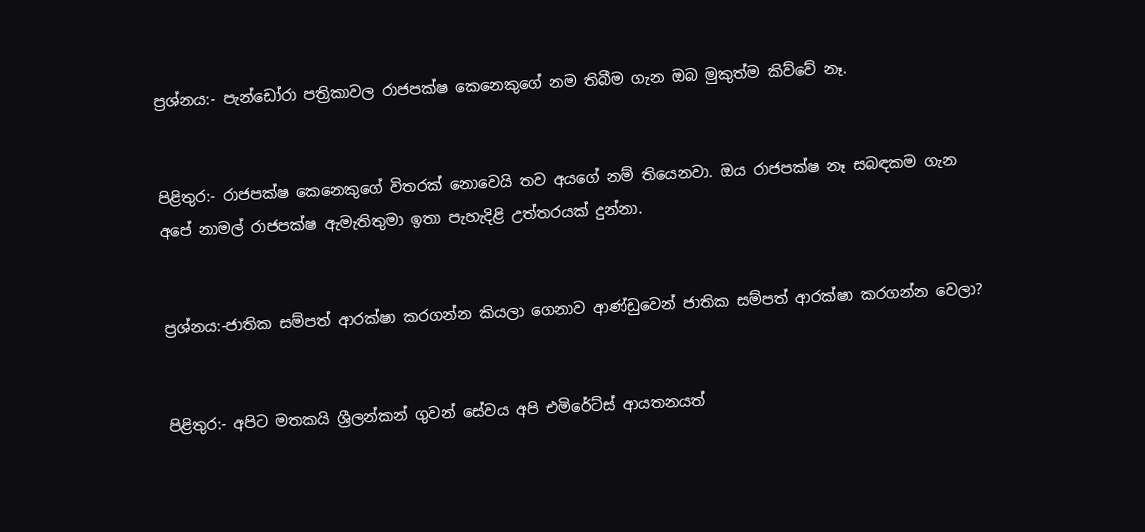ප්‍රශ්නය:- පැන්ඩෝරා පත්‍රිකාවල රාජපක්ෂ කෙනෙකුගේ නම තිබීම ගැන ඔබ මුකුත්ම කිව්වේ නෑ.


පිළිතුර:- රාජපක්ෂ කෙනෙකුගේ විතරක් නොවෙයි තව අයගේ නම් තියෙනවා. ඔය රාජපක්ෂ නෑ සබඳකම ගැන අපේ නාමල් රාජපක්ෂ ඇමැතිතුමා ඉතා පැහැදිළි උත්තරයක් දුන්නා.


ප්‍රශ්නය:-ජාතික සම්පත් ආරක්ෂා කරගන්න කියලා ගෙනාව ආණ්ඩුවෙන් ජාතික සම්පත් ආරක්ෂා කරගන්න වෙලා?


පිළිතුර:- අපිට මතකයි ශ්‍රීලන්කන් ගුවන් සේවය අපි එමිරේට්ස් ආයතනයත්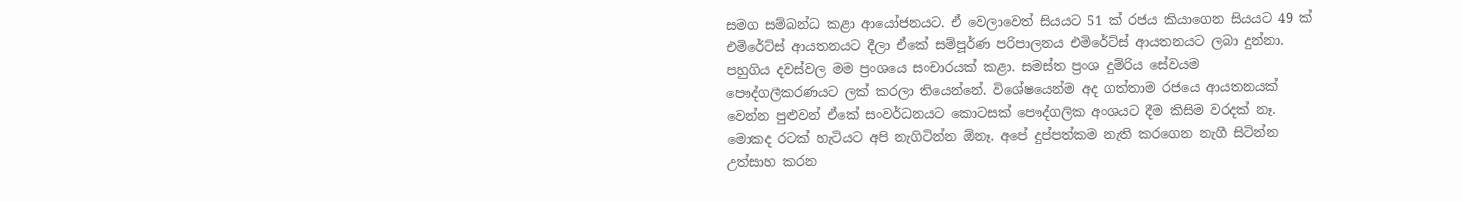සමග සම්බන්ධ කළා ආයෝජනයට. ඒ වෙලාවෙත් සියයට 51 ක් රජය කියාගෙන සියයට 49 ක් එමිරේට්ස් ආයතනයට දීලා ඒකේ සම්පූර්ණ පරිපාලනය එමිරේට්ස් ආයතනයට ලබා දුන්නා. පහුගිය දවස්වල මම ප්‍රංශයෙ සංචාරයක් කළා. සමස්ත ප්‍රංශ දුම්රිය සේවයම පෞද්ගලීකරණයට ලක් කරලා තියෙන්නේ. විශේෂයෙන්ම අද ගත්තාම රජයෙ ආයතනයක් වෙන්න පුළුවන් ඒකේ සංවර්ධනයට කොටසක් පෞද්ගලික අංශයට දීම කිසිම වරදක් නෑ. මොකද රටක් හැටියට අපි නැගිටින්න ඕනෑ. අපේ දුප්පත්කම නැති කරගෙන නැගී සිටින්න උත්සාහ කරන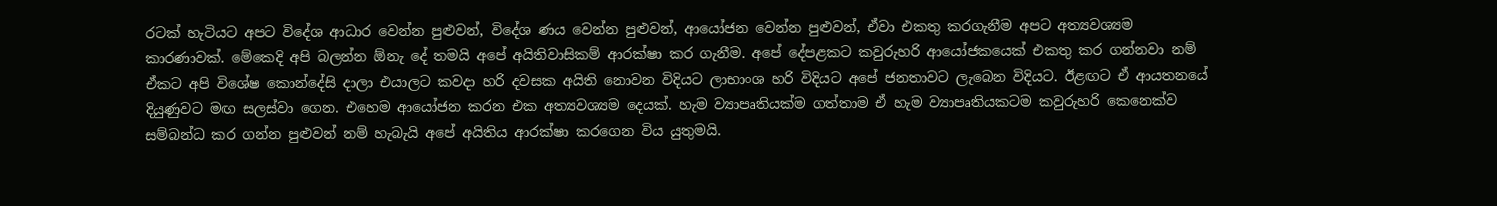රටක් හැටියට අපට විදේශ ආධාර වෙන්න පුළුවන්, විදේශ ණය වෙන්න පුළුවන්, ආයෝජන වෙන්න පුළුවන්, ඒවා එකතු කරගැනීම අපට අත්‍යවශ්‍යම කාරණාවක්. මේකෙදි අපි බලන්න ඕනැ දේ තමයි අපේ අයිතිවාසිකම් ආරක්ෂා කර ගැනීම. අපේ දේපළකට කවුරුහරි ආයෝජකයෙක් එකතු කර ගන්නවා නම් ඒකට අපි විශේෂ කොන්දේසි ද‌ාලා එයාලට කවද‌ා හරි දවසක අයිති නොවන විදියට ලාභාංශ හරි විදියට අපේ ජනතාවට ලැබෙන විදියට. ඊළඟට ඒ ආයතනයේ දියුණුවට මඟ සලස්වා ගෙන. එහෙම ආයෝජන කරන එක අත්‍යවශ්‍යම දෙයක්. හැම ව්‍යාපෘතියක්ම ගත්තාම ඒ හැම ව්‍යාපෘතියකටම කවුරුහරි කෙනෙක්ව සම්බන්ධ කර ගන්න පුළුවන් නම් හැබැයි අපේ අයිතිය ආරක්ෂා කරගෙන විය යුතුමයි.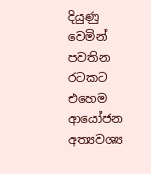දියුණු වෙමින් පවතින රටකට එහෙම ආයෝජන අත්‍යවශ්‍ය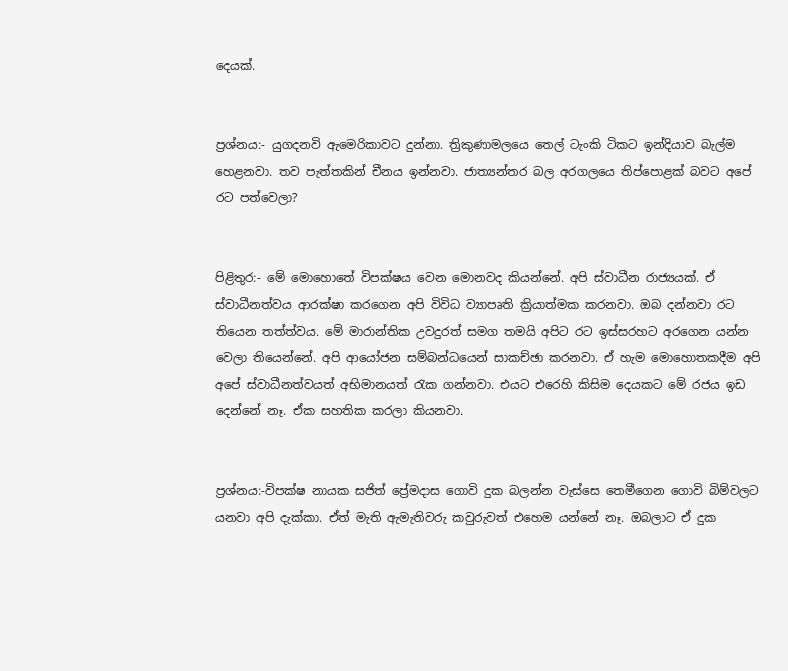දෙයක්.


ප්‍රශ්නය:- යුගදනවි ඇමෙරිකාවට දුන්නා. ත්‍රිකුණාමලයෙ තෙල් ටැංකි ටිකට ඉන්දියාව බැල්ම හෙළනවා. තව පැත්තකින් චීනය ඉන්නවා. ජාත්‍යන්තර බල අරගලයෙ තිප්පොළක් බවට අපේ රට පත්වෙලා?


පිළිතුර:- මේ මොහොතේ විපක්ෂය වෙන මොනවද කියන්නේ. අපි ස්වාධීන රාජ්‍යයක්. ඒ ස්වාධීනත්වය ආරක්ෂා කරගෙන අපි විවිධ ව්‍යාපෘති ක්‍රියාත්මක කරනවා. ඔබ දන්නවා රට තියෙන තත්ත්වය. මේ මාරාන්තික උවදුරත් සමග තමයි අපිට රට ඉස්සරහට අරගෙන යන්න වෙලා තියෙන්නේ. අපි ආයෝජන සම්බන්ධයෙන් සාකච්ඡා කරනවා. ඒ හැම මොහොතකදීම අපි අපේ ස්වාධීනත්වයත් අභිමානයත් රැක ගන්නවා. එයට එරෙහි කිසිම දෙයකට මේ රජය ඉඩ දෙන්නේ නෑ. ඒක සහතික කරලා කියනවා.


ප්‍රශ්නය:-විපක්ෂ නායක සජිත් ප්‍රේමද‌ාස ගොවි දුක බලන්න වැස්සෙ තෙමීගෙන ගොවි බිම්වලට යනවා අපි දැක්කා. ඒත් මැති ඇමැතිවරු කවුරුවත් එහෙම යන්නේ නෑ. ඔබලාට ඒ දුක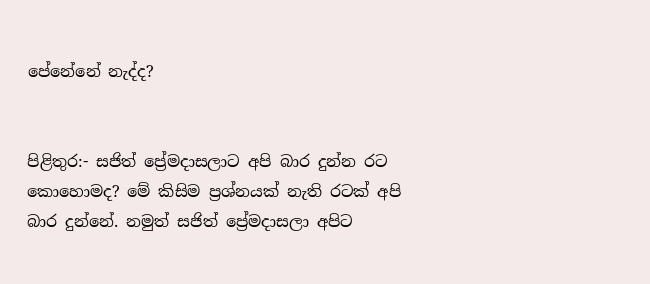පේනේනේ නැද්ද?


පිළිතුර:- සජිත් ප්‍රේමද‌ාසලාට අපි බාර දුන්න රට කොහොමද? මේ කිසිම ප්‍රශ්නයක් නැති රටක් අපි බාර දුන්නේ. නමුත් සජිත් ප්‍රේමද‌ාසලා අපිට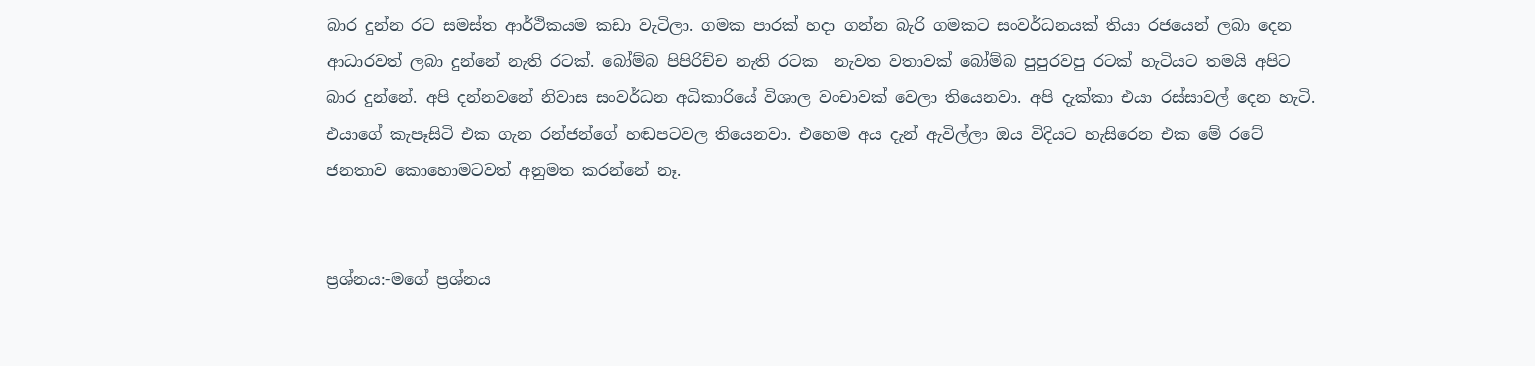බාර දුන්න රට සමස්ත ආර්ථිකයම කඩා වැටිලා. ගමක පාරක් හද‌ා ගන්න බැරි ගමකට සංවර්ධනයක් තියා රජයෙන් ලබා දෙන ආධාරවත් ලබා දුන්නේ නැති රටක්. බෝම්බ පිපිරිච්ච නැති රටක  නැවත වතාවක් බෝම්බ පුපුරවපු රටක් හැටියට තමයි අපිට බාර දුන්නේ. අපි දන්නවනේ නිවාස සංවර්ධන අධිකාරියේ විශාල වංචාවක් වෙලා තියෙනවා. අපි දැක්කා එයා රස්සාවල් දෙන හැටි. එයාගේ කැපෑසිටි එක ගැන රන්ජන්ගේ හඬපටවල තියෙනවා. එහෙම අය දැන් ඇවිල්ලා ඔය විදියට හැසිරෙන එක මේ රටේ ජනතාව කොහොමටවත් අනුමත කරන්නේ නෑ.


ප්‍රශ්නය:-මගේ ප්‍රශ්නය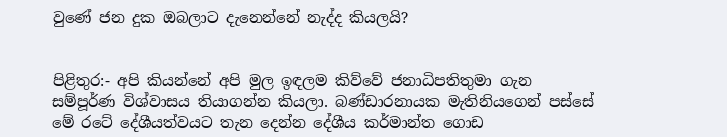වුණේ ජන දුක ඔබලාට දැනෙන්නේ නැද්ද කියලයි?


පිළිතුර:- අපි කියන්නේ අපි මුල ඉඳලම කිව්වේ ජනාධිපතිතුමා ගැන සම්පූර්ණ විශ්වාසය තියාගන්න කියලා. බණ්ඩාරනායක මැතිනියගෙන් පස්සේ මේ රටේ දේශීයත්වයට තැන දෙන්න දේශීය කර්මාන්ත ගොඩ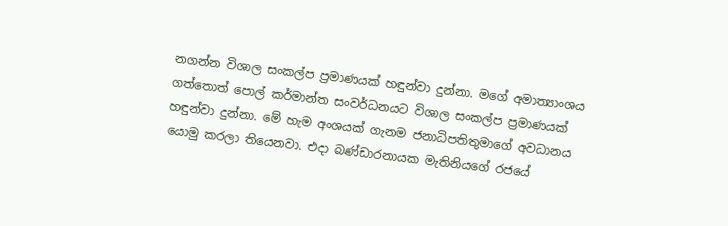නගන්න විශාල සංකල්ප ප්‍රමාණයක් හඳුන්වා දුන්නා. මගේ අමාත්‍යාංශය ගත්තොත් පොල් කර්මාන්ත සංවර්ධනයට විශාල සංකල්ප ප්‍රමාණයක් හඳුන්වා දුන්නා. මේ හැම අංශයක් ගැනම ජනාධිපතිතුමාගේ අවධානය යොමු කරලා තියෙනවා. එද‌ා බණ්ඩාරනායක මැතිනියගේ රජයේ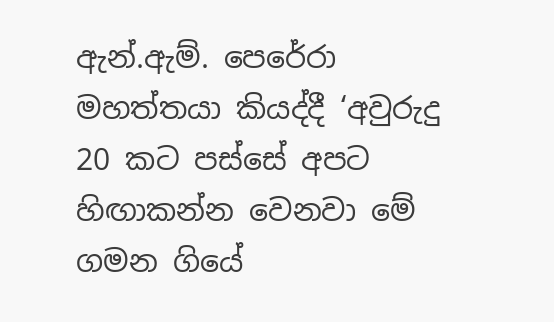ඇන්.ඇම්. පෙරේරා මහත්තයා කියද්දී ‘අවුරුදු 20 කට පස්සේ අපට හිඟාකන්න වෙනවා මේ ගමන ගියේ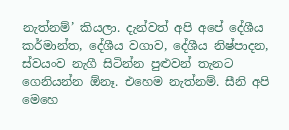නැත්නම්’ කියලා. දැන්වත් අපි අපේ දේශීය කර්මාන්ත, දේශීය වගාව, දේශීය නිෂ්පාදන, ස්වයංව නැගී සිටින්න පුළුවන් තැනට ගෙනියන්න ඕනෑ. එහෙම නැත්නම්. සීනි අපි මෙහෙ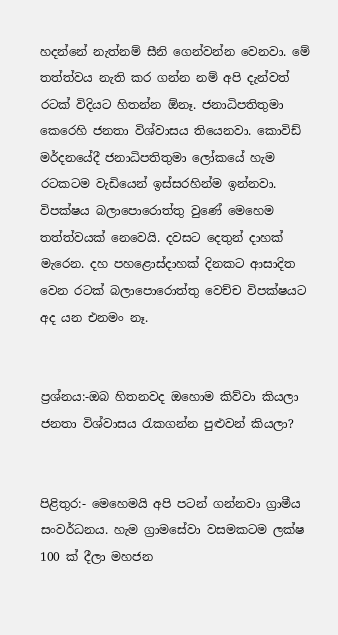හදන්නේ නැත්නම් සීනි ගෙන්වන්න වෙනවා. මේ තත්ත්වය නැති කර ගන්න නම් අපි දැන්වත් රටක් විදියට හිතන්න ඕනෑ. ජනාධිපතිතුමා කෙරෙහි ජනතා විශ්වාසය තියෙනවා. කොවිඩ් මර්දනයේදී ජනාධිපතිතුමා ලෝකයේ හැම රටකටම වැඩියෙන් ඉස්සරහින්ම ඉන්නවා. විපක්ෂය බලාපොරොත්තු වුණේ මෙහෙම තත්ත්වයක් නෙවෙයි. දවසට දෙතුන් ද‌ාහක් මැරෙන. දහ පහළොස්ද‌ාහක් දිනකට ආසාදිත වෙන රටක් බලාපොරොත්තු වෙච්ච විපක්ෂයට අද යන එනමං නෑ.


ප්‍රශ්නය:-ඔබ හිතනවද ඔහොම කිව්වා කියලා ජනතා විශ්වාසය රැකගන්න පුළුවන් කියලා?


පිළිතුර:- මෙහෙමයි අපි පටන් ගන්නවා ග්‍රාමීය සංවර්ධනය. හැම ග්‍රාමසේවා වසමකටම ලක්ෂ 100 ක් දීලා මහජන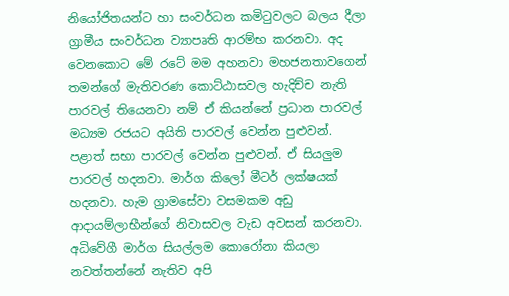නියෝජිතයන්ට හා සංවර්ධන කමිටුවලට බලය දීලා ග්‍රාමීය සංවර්ධන ව්‍යාපෘති ආරම්භ කරනවා. අද වෙනකොට මේ රටේ මම අහනවා මහජනතාවගෙන් තමන්ගේ මැතිවරණ කොට්ඨාසවල හැදිච්ච නැති පාරවල් තියෙනවා නම් ඒ කියන්නේ ප්‍රධාන පාරවල් මධ්‍යම රජයට අයිති පාරවල් වෙන්න පුළුවන්. පළාත් සභා පාරවල් වෙන්න පුළුවන්. ඒ සියලුම පාරවල් හදනවා. මාර්ග කිලෝ මීටර් ලක්ෂයක් හදනවා. හැම ග්‍රාමසේවා වසමකම අඩු ආද‌ායම්ලාභීන්ගේ නිවාසවල වැඩ අවසන් කරනවා. අධිවේගී මාර්ග සියල්ලම කොරෝනා කියලා නවත්තන්නේ නැතිව අපි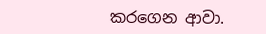කරගෙන ආවා.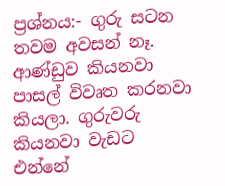ප්‍රශ්නය:- ගුරු සටන තවම අවසන් නෑ. ආණ්ඩුව කියනවා පාසල් විවෘත කරනවා කියලා. ගුරුවරු කියනවා වැඩට එන්නේ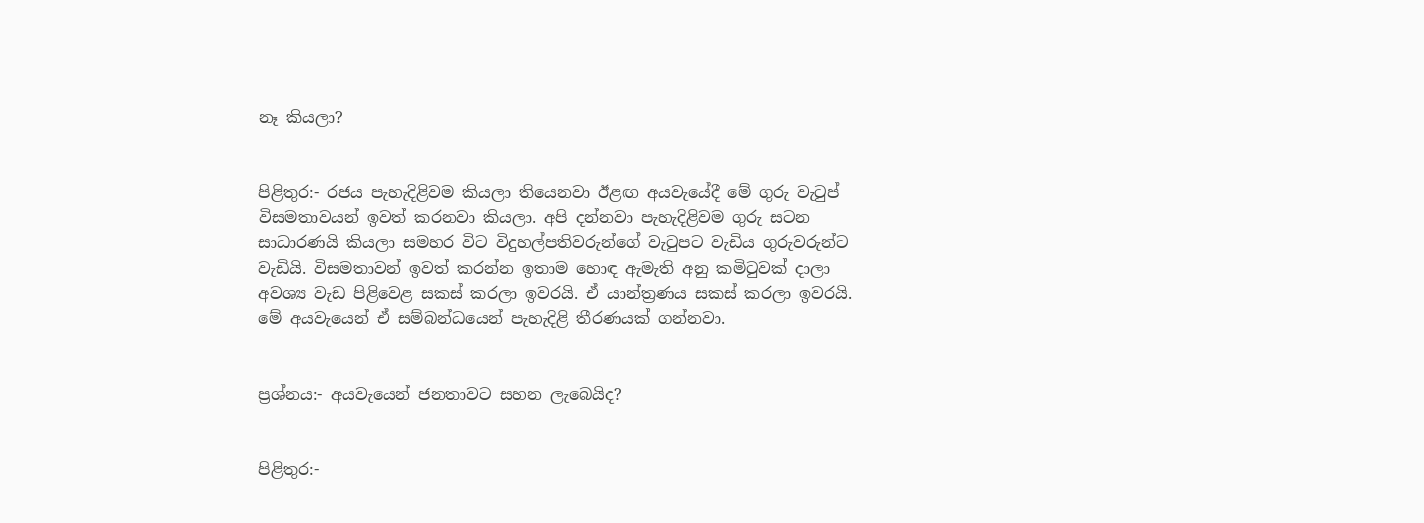නෑ කියලා?


පිළිතුර:- රජය පැහැදිළිවම කියලා තියෙනවා ඊළඟ අයවැයේදී මේ ගුරු වැටුප් විසමතාවයන් ඉවත් කරනවා කියලා. අපි දන්නවා පැහැදිළිවම ගුරු සටන සාධාරණයි කියලා සමහර විට විදුහල්පතිවරුන්ගේ වැටුපට වැඩිය ගුරුවරුන්ට වැඩියි. විසමතාවන් ඉවත් කරන්න ඉතාම හොඳ ඇමැති අනු කමිටුවක් ද‌ාලා අවශ්‍ය වැඩ පිළිවෙළ සකස් කරලා ඉවරයි. ඒ යාන්ත්‍රණය සකස් කරලා ඉවරයි. මේ අයවැයෙන් ඒ සම්බන්ධයෙන් පැහැදිළි තීරණයක් ගන්නවා.


ප්‍රශ්නය:- අයවැයෙන් ජනතාවට සහන ලැබෙයිද?


පිළිතුර:-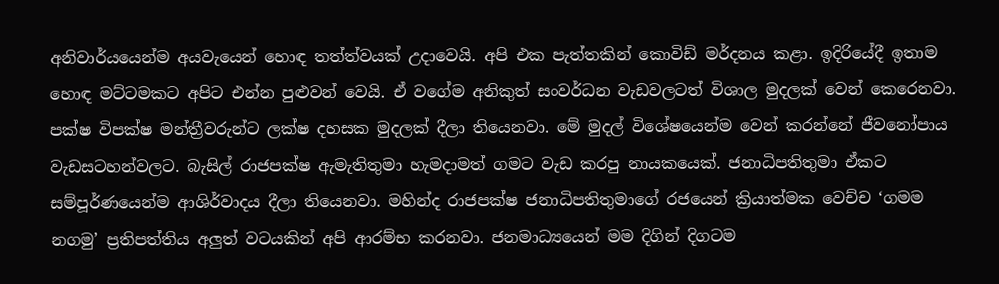අනිවාර්යයෙන්ම අයවැයෙන් හොඳ තත්ත්වයක් උද‌ාවෙයි. අපි එක පැත්තකින් කොවිඩ් මර්දනය කළා. ඉදිරියේදී ඉතාම හොඳ මට්ටමකට අපිට එන්න පුළුවන් වෙයි. ඒ වගේම අනිකුත් සංවර්ධන වැඩවලටත් විශාල මුදලක් වෙන් කෙරෙනවා. පක්ෂ විපක්ෂ මන්ත්‍රීවරුන්ට ලක්ෂ දහසක මුදලක් දීලා තියෙනවා. මේ මුදල් විශේෂයෙන්ම වෙන් කරන්නේ ජීවනෝපාය වැඩසටහන්වලට. බැසිල් රාජපක්ෂ ඇමැතිතුමා හැමද‌ාමත් ගමට වැඩ කරපු නායකයෙක්. ජනාධිපතිතුමා ඒකට සම්පූර්ණයෙන්ම ආශිර්වාදය දීලා තියෙනවා. මහින්ද රාජපක්ෂ ජනාධිපතිතුමාගේ රජයෙන් ක්‍රියාත්මක වෙච්ච ‘ගමම නගමු’ ප්‍රතිපත්තිය අලුත් වටයකින් අපි ආරම්භ කරනවා. ජනමාධ්‍යයෙන් මම දිගින් දිගටම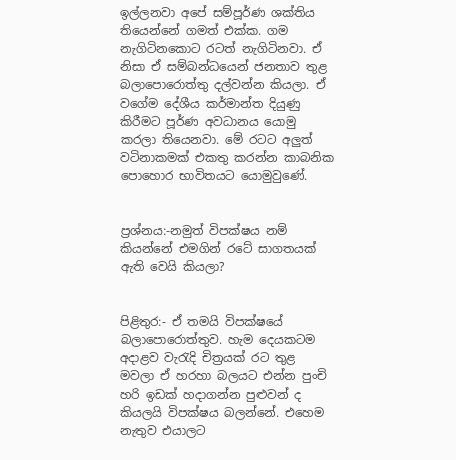ඉල්ලනවා අපේ සම්පූර්ණ ශක්තිය තියෙන්නේ ගමත් එක්ක. ගම නැගිටිනකොට රටත් නැගිටිනවා. ඒ නිසා ඒ සම්බන්ධයෙන් ජනතාව තුළ බලාපොරොත්තු දල්වන්න කියලා. ඒ වගේම දේශීය කර්මාන්ත දියුණු කිරීමට පූර්ණ අවධානය යොමු කරලා තියෙනවා. මේ රටට අලුත් වටිනාකමක් එකතු කරන්න කාබනික පොහොර භාවිතයට යොමුවුණේ.


ප්‍රශ්නය:-නමුත් විපක්ෂය නම් කියන්නේ එමගින් රටේ සාගතයක් ඇති වෙයි කියලා?


පිළිතුර:- ඒ තමයි විපක්ෂයේ බලාපොරොත්තුව. හැම දෙයකටම අද‌ාළව වැරැදි චිත්‍රයක් රට තුළ මවලා ඒ හරහා බලයට එන්න පුංචි හරි ඉඩක් හද‌ාගන්න පුළුවන් ද කියලයි විපක්ෂය බලන්නේ. එහෙම නැතුව එයාලට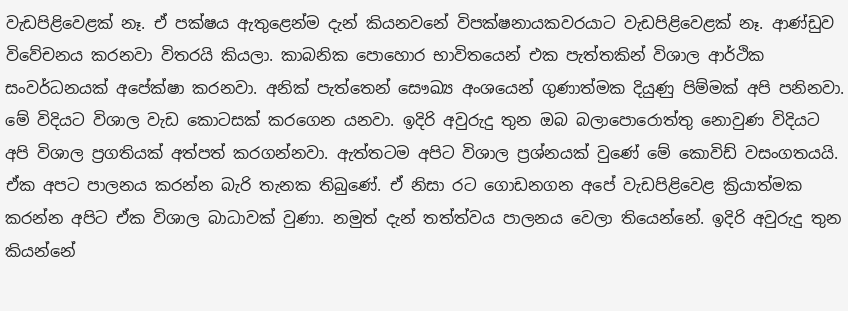වැඩපිළිවෙළක් නෑ. ඒ පක්ෂය ඇතුළෙන්ම දැන් කියනවනේ විපක්ෂනායකවරයාට වැඩපිළිවෙළක් නෑ. ආණ්ඩුව විවේචනය කරනවා විතරයි කියලා. කාබනික පොහොර භාවිතයෙන් එක පැත්තකින් විශාල ආර්ථික සංවර්ධනයක් අපේක්ෂා කරනවා. අනික් පැත්තෙන් සෞඛ්‍ය අංශයෙන් ගුණාත්මක දියුණු පිම්මක් අපි පනිනවා. මේ විදියට විශාල වැඩ කොටසක් කරගෙන යනවා. ඉදිරි අවුරුදු තුන ඔබ බලාපොරොත්තු නොවුණ විදියට අපි විශාල ප්‍රගතියක් අත්පත් කරගන්නවා. ඇත්තටම අපිට විශාල ප්‍රශ්නයක් වුණේ මේ කොවිඩ් වසංගතයයි. ඒක අපට පාලනය කරන්න බැරි තැනක තිබුණේ. ඒ නිසා රට ගොඩනගන අපේ වැඩපිළිවෙළ ක්‍රියාත්මක කරන්න අපිට ඒක විශාල බාධාවක් වුණා. නමුත් දැන් තත්ත්වය පාලනය වෙලා තියෙන්නේ. ඉදිරි අවුරුදු තුන කියන්නේ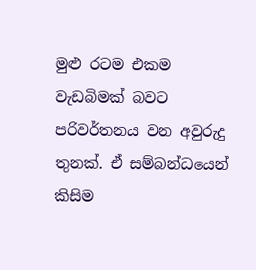මුළු රටම එකම වැඩබිමක් බවට පරිවර්තනය වන අවුරුදු තුනක්. ඒ සම්බන්ධයෙන් කිසිම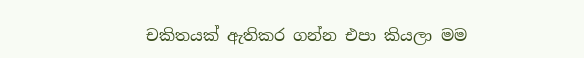චකිතයක් ඇතිකර ගන්න එපා කියලා මම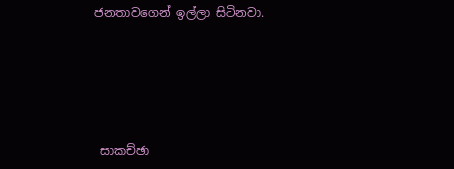ජනතාවගෙන් ඉල්ලා සිටිනවා.





 සාකච්ඡා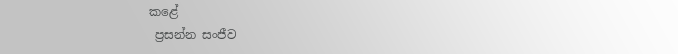කළේ
 ප්‍රසන්න සංජීව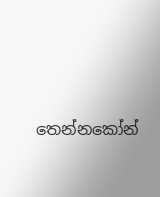තෙන්නකෝන්